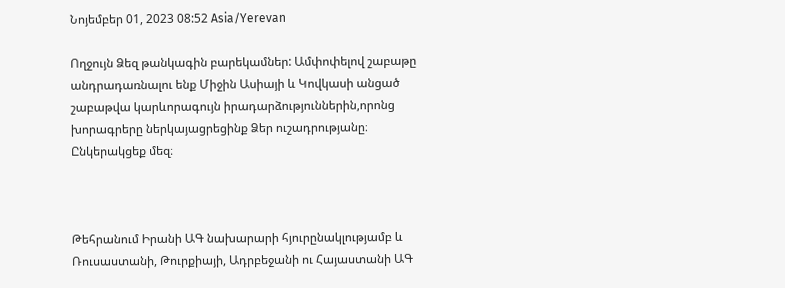Նոյեմբեր 01, 2023 08:52 Asia/Yerevan

Ողջույն Ձեզ թանկագին բարեկամներ: Ամփոփելով շաբաթը անդրադառնալու ենք Միջին Ասիայի և Կովկասի անցած շաբաթվա կարևորագույն իրադարձություններին,որոնց խորագրերը ներկայացրեցինք Ձեր ուշադրությանը։ Ընկերակցեք մեզ։



Թեհրանում Իրանի ԱԳ նախարարի հյուրընակլությամբ և Ռուսաստանի, Թուրքիայի, Ադրբեջանի ու Հայաստանի ԱԳ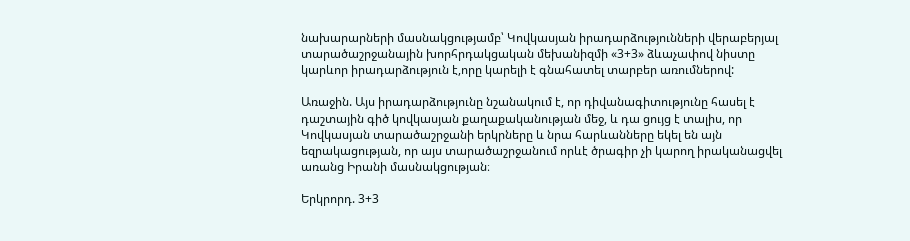նախարարների մասնակցությամբ՝ Կովկասյան իրադարձությունների վերաբերյալ տարածաշրջանային խորհրդակցական մեխանիզմի «3+3» ձևաչափով նիստը կարևոր իրադարձություն է,որը կարելի է գնահատել տարբեր առումներով:

Առաջին. Այս իրադարձությունը նշանակում է, որ դիվանագիտությունը հասել է դաշտային գիծ կովկասյան քաղաքականության մեջ, և դա ցույց է տալիս, որ Կովկասյան տարածաշրջանի երկրները և նրա հարևանները եկել են այն եզրակացության, որ այս տարածաշրջանում որևէ ծրագիր չի կարող իրականացվել  առանց Իրանի մասնակցության։

Երկրորդ. 3+3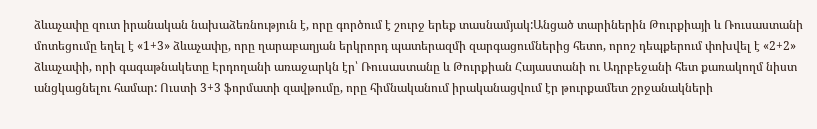ձևաչափը զուտ իրանական նախաձեռնություն է, որը գործում է շուրջ երեք տասնամյակ:Անցած տարիներին Թուրքիայի և Ռուսաստանի մոտեցումը եղել է «1+3» ձևաչափը, որը ղարաբաղյան երկրորդ պատերազմի զարգացումներից հետո, որոշ դեպքերում փոխվել է «2+2» ձևաչափի, որի գագաթնակետը Էրդողանի առաջարկն էր՝ Ռուսաստանը և Թուրքիան Հայաստանի ու Ադրբեջանի հետ քառակողմ նիստ անցկացնելու համար: Ուստի 3+3 ֆորմատի զավթումը, որը հիմնականում իրականացվում էր թուրքամետ շրջանակների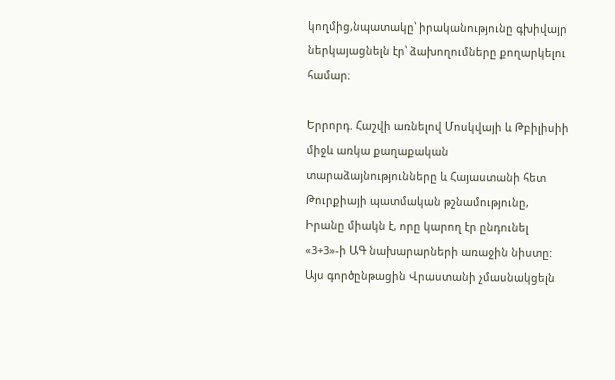կողմից,նպատակը՝ իրականությունը գխիվայր ներկայացնելն էր՝ ձախողումները քողարկելու  համար։

Երրորդ. Հաշվի առնելով Մոսկվայի և Թբիլիսիի միջև առկա քաղաքական տարաձայնությունները և Հայաստանի հետ Թուրքիայի պատմական թշնամությունը, Իրանը միակն է, որը կարող էր ընդունել «3+3»-ի ԱԳ նախարարների առաջին նիստը: Այս գործընթացին Վրաստանի չմասնակցելն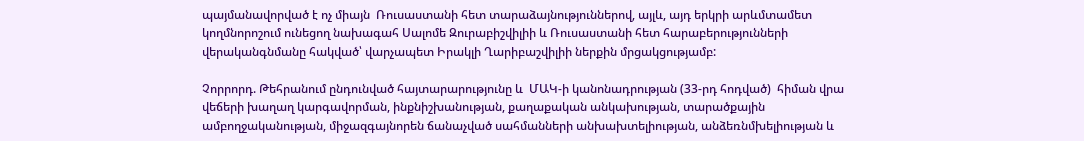պայմանավորված է ոչ միայն  Ռուսաստանի հետ տարաձայնություններով, այլև, այդ երկրի արևմտամետ կողմնորոշում ունեցող նախագահ Սալոմե Զուրաբիշվիլիի և Ռուսաստանի հետ հարաբերությունների վերականգնմանը հակված՝ վարչապետ Իրակլի Ղարիբաշվիլիի ներքին մրցակցությամբ:

Չորրորդ. Թեհրանում ընդունված հայտարարությունը և  ՄԱԿ-ի կանոնադրության (33-րդ հոդված)  հիման վրա վեճերի խաղաղ կարգավորման, ինքնիշխանության, քաղաքական անկախության, տարածքային ամբողջականության, միջազգայնորեն ճանաչված սահմանների անխախտելիության, անձեռնմխելիության և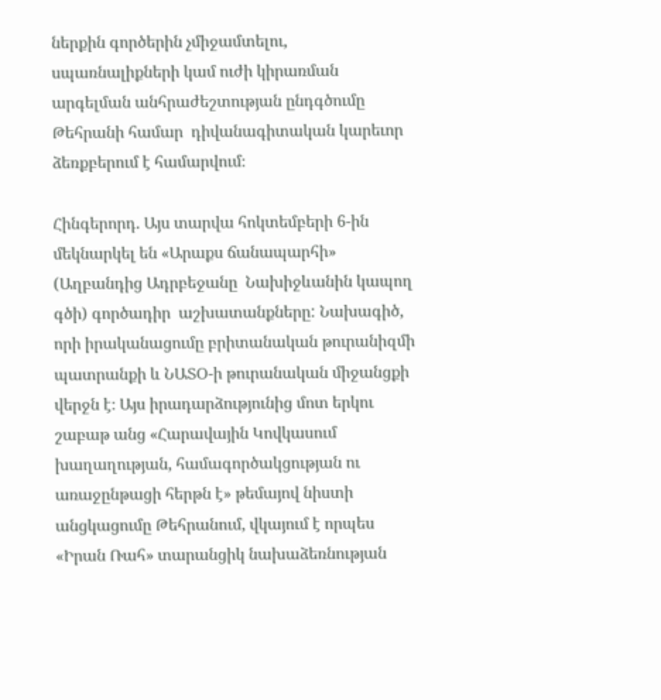ներքին գործերին չմիջամտելու, սպառնալիքների կամ ուժի կիրառման արգելման անհրաժեշտության ընդգծումը Թեհրանի համար  դիվանագիտական կարեւոր ձեռքբերում է համարվում։

Հինգերորդ. Այս տարվա հոկտեմբերի 6-ին մեկնարկել են «Արաքս ճանապարհի» (Աղբանդից Ադրբեջանը  Նախիջևանին կապող գծի) գործադիր  աշխատանքները: Նախագիծ, որի իրականացումը բրիտանական թուրանիզմի պատրանքի և ՆԱՏՕ-ի թուրանական միջանցքի վերջն է։ Այս իրադարձությունից մոտ երկու շաբաթ անց «Հարավային Կովկասում խաղաղության, համագործակցության ու առաջընթացի հերթն է» թեմայով նիստի անցկացումը Թեհրանում, վկայում է որպես «Իրան Ռահ» տարանցիկ նախաձեռնության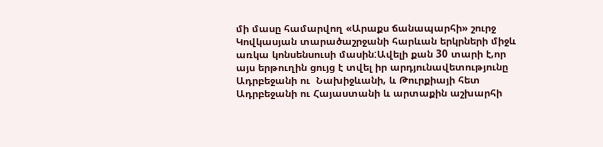մի մասը համարվող «Արաքս ճանապարհի» շուրջ Կովկասյան տարածաշրջանի հարևան երկրների միջև առկա կոնսենսուսի մասին:Ավելի քան 30 տարի է,որ այս երթուղին ցույց է տվել իր արդյունավետությունը Ադրբեջանի ու  Նախիջևանի, և Թուրքիայի հետ Ադրբեջանի ու Հայաստանի և արտաքին աշխարհի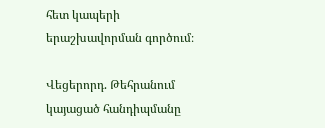հետ կապերի երաշխավորման գործում։

Վեցերորդ. Թեհրանում կայացած հանդիպմանը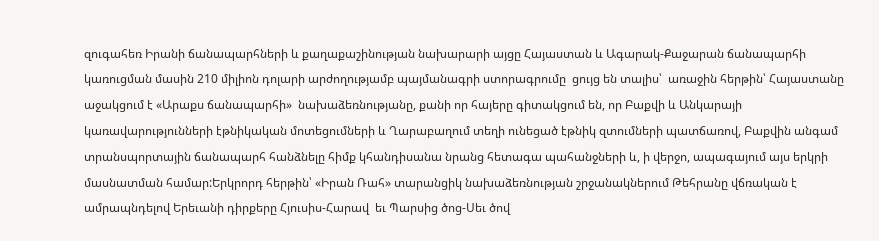զուգահեռ Իրանի ճանապարհների և քաղաքաշինության նախարարի այցը Հայաստան և Ագարակ-Քաջարան ճանապարհի կառուցման մասին 210 միլիոն դոլարի արժողությամբ պայմանագրի ստորագրումը  ցույց են տալիս՝  առաջին հերթին՝ Հայաստանը աջակցում է «Արաքս ճանապարհի»  նախաձեռնությանը, քանի որ հայերը գիտակցում են, որ Բաքվի և Անկարայի կառավարությունների էթնիկական մոտեցումների և Ղարաբաղում տեղի ունեցած էթնիկ զտումների պատճառով, Բաքվին անգամ տրանսպորտային ճանապարհ հանձնելը հիմք կհանդիսանա նրանց հետագա պահանջների և, ի վերջո, ապագայում այս երկրի մասնատման համար:Երկրորդ հերթին՝ «Իրան Ռահ» տարանցիկ նախաձեռնության շրջանակներում Թեհրանը վճռական է ամրապնդելով Երեւանի դիրքերը Հյուսիս-Հարավ  եւ Պարսից ծոց-Սեւ ծով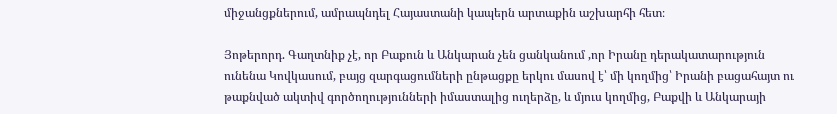միջանցքներում, ամրապնդել Հայաստանի կապերն արտաքին աշխարհի հետ։

Յոթերորդ. Գաղտնիք չէ, որ Բաքուն և Անկարան չեն ցանկանում ,որ Իրանը դերակատարություն ունենա Կովկասում, բայց զարգացումների ընթացքը երկու մասով է՝ մի կողմից՝ Իրանի բացահայտ ու թաքնված ակտիվ գործողությունների իմաստալից ուղերձը, և մյուս կողմից, Բաքվի և Անկարայի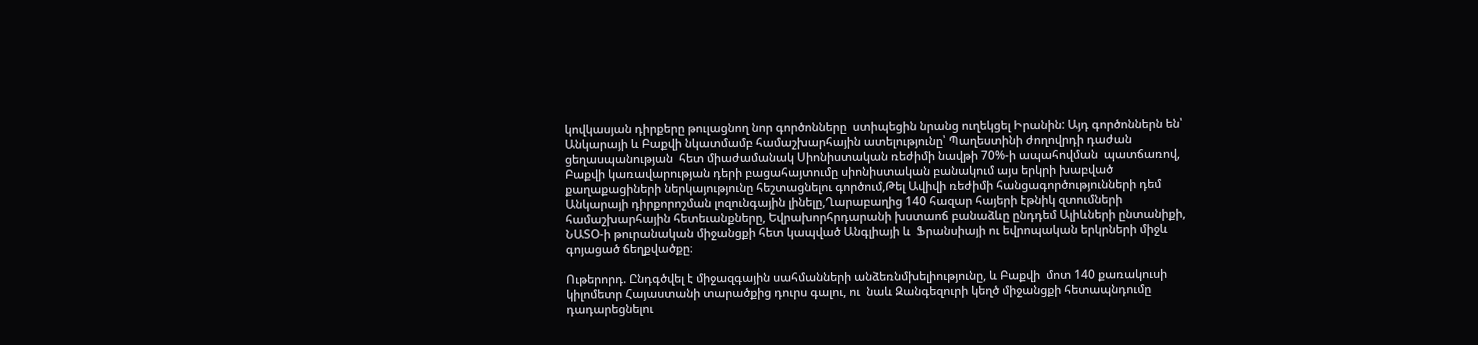կովկասյան դիրքերը թուլացնող նոր գործոնները  ստիպեցին նրանց ուղեկցել Իրանին: Այդ գործոններն են՝ Անկարայի և Բաքվի նկատմամբ համաշխարհային ատելությունը՝ Պաղեստինի ժողովրդի դաժան ցեղասպանության  հետ միաժամանակ Սիոնիստական ռեժիմի նավթի 70%-ի ապահովման  պատճառով, Բաքվի կառավարության դերի բացահայտումը սիոնիստական բանակում այս երկրի խաբված քաղաքացիների ներկայությունը հեշտացնելու գործում,Թել Ավիվի ռեժիմի հանցագործությունների դեմ Անկարայի դիրքորոշման լոզունգային լինելը,Ղարաբաղից 140 հազար հայերի էթնիկ զտումների համաշխարհային հետեւանքները, Եվրախորհրդարանի խստաոճ բանաձևը ընդդեմ Ալիևների ընտանիքի, ՆԱՏՕ-ի թուրանական միջանցքի հետ կապված Անգլիայի և  Ֆրանսիայի ու եվրոպական երկրների միջև գոյացած ճեղքվածքը։

Ութերորդ. Ընդգծվել է միջազգային սահմանների անձեռնմխելիությունը, և Բաքվի  մոտ 140 քառակուսի կիլոմետր Հայաստանի տարածքից դուրս գալու, ու  նաև Զանգեզուրի կեղծ միջանցքի հետապնդումը դադարեցնելու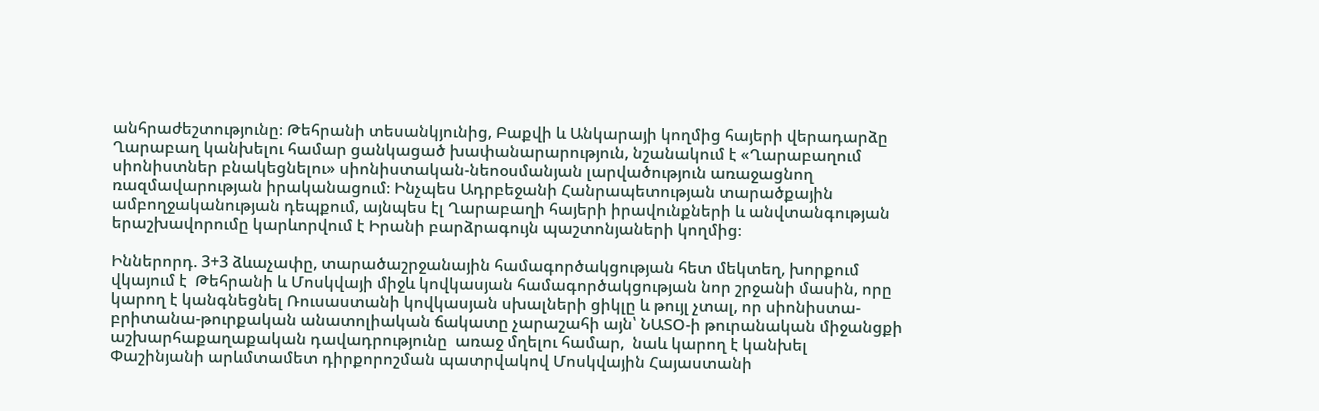անհրաժեշտությունը։ Թեհրանի տեսանկյունից, Բաքվի և Անկարայի կողմից հայերի վերադարձը Ղարաբաղ կանխելու համար ցանկացած խափանարարություն, նշանակում է «Ղարաբաղում սիոնիստներ բնակեցնելու» սիոնիստական-նեոօսմանյան լարվածություն առաջացնող ռազմավարության իրականացում։ Ինչպես Ադրբեջանի Հանրապետության տարածքային ամբողջականության դեպքում, այնպես էլ Ղարաբաղի հայերի իրավունքների և անվտանգության երաշխավորումը կարևորվում է Իրանի բարձրագույն պաշտոնյաների կողմից։

Իններորդ. 3+3 ձևաչափը, տարածաշրջանային համագործակցության հետ մեկտեղ, խորքում վկայում է  Թեհրանի և Մոսկվայի միջև կովկասյան համագործակցության նոր շրջանի մասին, որը կարող է կանգնեցնել Ռուսաստանի կովկասյան սխալների ցիկլը և թույլ չտալ, որ սիոնիստա-բրիտանա-թուրքական անատոլիական ճակատը չարաշահի այն՝ ՆԱՏՕ-ի թուրանական միջանցքի աշխարհաքաղաքական դավադրությունը  առաջ մղելու համար,  նաև կարող է կանխել Փաշինյանի արևմտամետ դիրքորոշման պատրվակով Մոսկվային Հայաստանի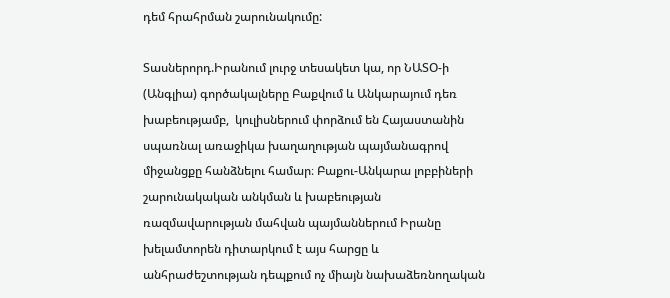դեմ հրահրման շարունակումը:

Տասներորդ.Իրանում լուրջ տեսակետ կա, որ ՆԱՏՕ-ի (Անգլիա) գործակալները Բաքվում և Անկարայում դեռ խաբեությամբ,  կուլիսներում փորձում են Հայաստանին սպառնալ առաջիկա խաղաղության պայմանագրով միջանցքը հանձնելու համար։ Բաքու-Անկարա լոբբիների շարունակական անկման և խաբեության ռազմավարության մահվան պայմաններում Իրանը խելամտորեն դիտարկում է այս հարցը և անհրաժեշտության դեպքում ոչ միայն նախաձեռնողական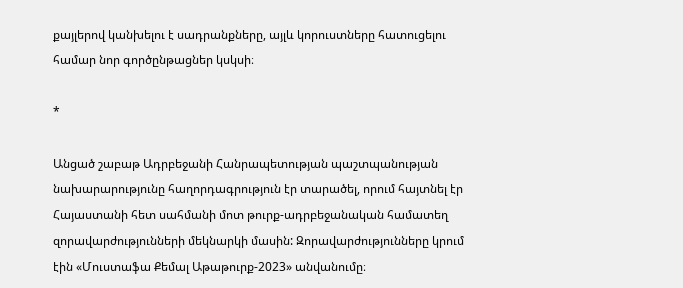քայլերով կանխելու է սադրանքները, այլև կորուստները հատուցելու համար նոր գործընթացներ կսկսի։

*

Անցած շաբաթ Ադրբեջանի Հանրապետության պաշտպանության նախարարությունը հաղորդագրություն էր տարածել, որում հայտնել էր Հայաստանի հետ սահմանի մոտ թուրք-ադրբեջանական համատեղ զորավարժությունների մեկնարկի մասին: Զորավարժությունները կրում էին «Մուստաֆա Քեմալ Աթաթուրք-2023» անվանումը։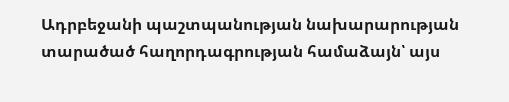Ադրբեջանի պաշտպանության նախարարության տարածած հաղորդագրության համաձայն՝ այս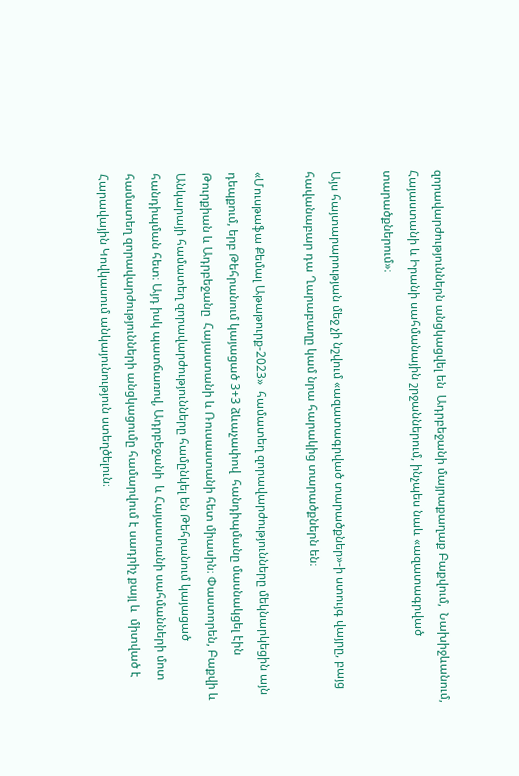զորավարժություններն անցկացվել են  Ադրբեջանի մայրաքաղաք Բաքվում,  Նախիջևանում, Հայաստանի և Իրանի սահմանային շրջաններում, ինչպես նաև «ազատագրված տարածքներում»։

Այս հայտարարության մեջ չի նշվում «ազատագրված տարածքներ»-ի ստույգ վայրը, բայց  հավանաբար դա Ղարաբաղը կամ նրա հարակից տարածքներն են։

«Մուսթաֆա Քեմալ Աթաթուրք-2023»  համատեղ զորավարժությունները մեկնարկեցին այն դեպքում, երբ Թեհրանում կայացած 3+3 ձևաչափով  հանդիպմանը մասնակցել էին  Թուրքիան և Ադրբեջանը  Հայաստանի և Ռուսաստանի հետ միասին։ Փաստորեն, Բաքվի և Անկարայի համատեղ զորավարժությունները համընկել են Թեհրանում կայացած հանդիպման հետ։ Այդ իսկ պատճառով, Ադրբեջանի  և Հայաստանի սահմանների մոտ համատեղ զորավարժությունների անցկացումը համարվում է սադրիչ քայլ և  միտված է Հարավային Կովկասում անկայունություն ստեղծելուն։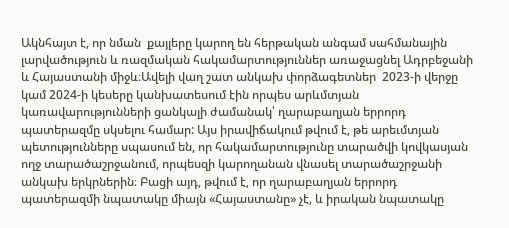Ակնհայտ է, որ նման  քայլերը կարող են հերթական անգամ սահմանային լարվածություն և ռազմական հակամարտություններ առաջացնել Ադրբեջանի և Հայաստանի միջև։Ավելի վաղ շատ անկախ փորձագետներ  2023-ի վերջը կամ 2024-ի կեսերը կանխատեսում էին որպես արևմտյան կառավարությունների ցանկալի ժամանակ՝ ղարաբաղյան երրորդ պատերազմը սկսելու համար: Այս իրավիճակում թվում է, թե արեւմտյան պետությունները սպասում են, որ հակամարտությունը տարածվի կովկասյան ողջ տարածաշրջանում, որպեսզի կարողանան վնասել տարածաշրջանի անկախ երկրներին։ Բացի այդ, թվում է, որ ղարաբաղյան երրորդ պատերազմի նպատակը միայն «Հայաստանը» չէ, և իրական նպատակը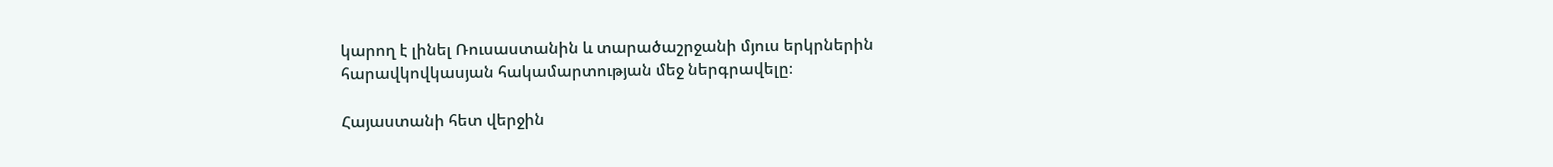կարող է լինել Ռուսաստանին և տարածաշրջանի մյուս երկրներին հարավկովկասյան հակամարտության մեջ ներգրավելը։

Հայաստանի հետ վերջին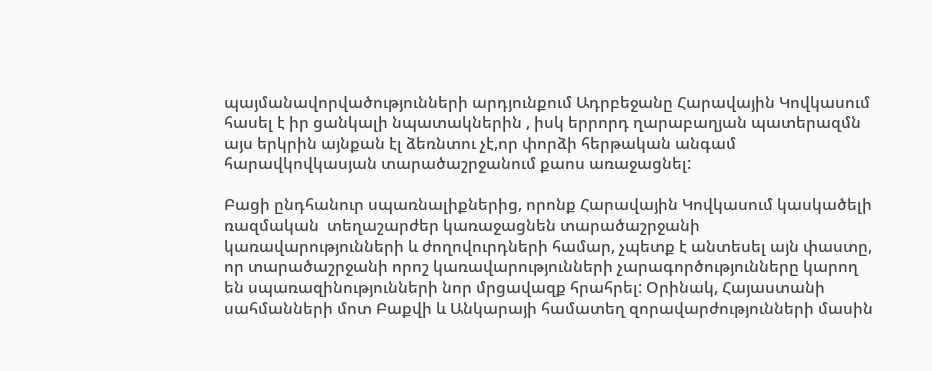պայմանավորվածությունների արդյունքում Ադրբեջանը Հարավային Կովկասում  հասել է իր ցանկալի նպատակներին , իսկ երրորդ ղարաբաղյան պատերազմն այս երկրին այնքան էլ ձեռնտու չէ,որ փորձի հերթական անգամ հարավկովկասյան տարածաշրջանում քաոս առաջացնել:

Բացի ընդհանուր սպառնալիքներից, որոնք Հարավային Կովկասում կասկածելի ռազմական  տեղաշարժեր կառաջացնեն տարածաշրջանի կառավարությունների և ժողովուրդների համար, չպետք է անտեսել այն փաստը, որ տարածաշրջանի որոշ կառավարությունների չարագործությունները կարող են սպառազինությունների նոր մրցավազք հրահրել: Օրինակ, Հայաստանի սահմանների մոտ Բաքվի և Անկարայի համատեղ զորավարժությունների մասին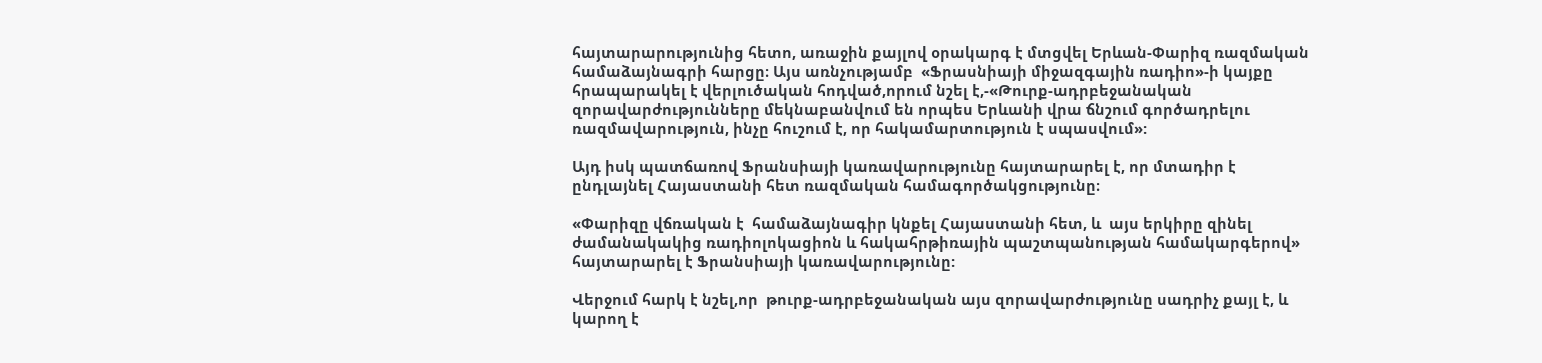հայտարարությունից հետո, առաջին քայլով օրակարգ է մտցվել Երևան-Փարիզ ռազմական համաձայնագրի հարցը։ Այս առնչությամբ  «Ֆրասնիայի միջազգային ռադիո»-ի կայքը  հրապարակել է վերլուծական հոդված,որում նշել է,-«Թուրք-ադրբեջանական զորավարժությունները մեկնաբանվում են որպես Երևանի վրա ճնշում գործադրելու ռազմավարություն, ինչը հուշում է, որ հակամարտություն է սպասվում»:

Այդ իսկ պատճառով Ֆրանսիայի կառավարությունը հայտարարել է, որ մտադիր է ընդլայնել Հայաստանի հետ ռազմական համագործակցությունը։

«Փարիզը վճռական է  համաձայնագիր կնքել Հայաստանի հետ, և  այս երկիրը զինել ժամանակակից ռադիոլոկացիոն և հակահրթիռային պաշտպանության համակարգերով» հայտարարել է Ֆրանսիայի կառավարությունը:

Վերջում հարկ է նշել,որ  թուրք-ադրբեջանական այս զորավարժությունը սադրիչ քայլ է, և կարող է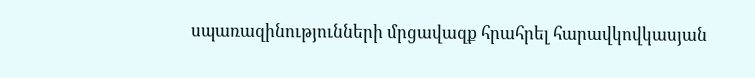սպառազինությունների մրցավազք հրահրել հարավկովկասյան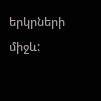երկրների միջև: